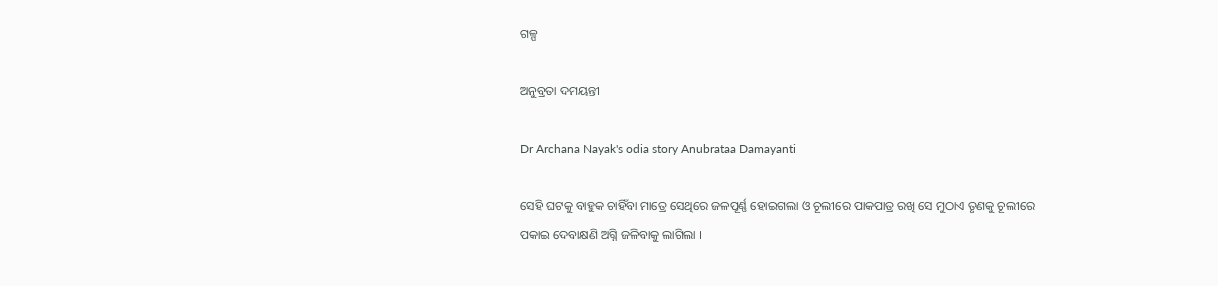ଗଳ୍ପ

ଅନୁବ୍ରତା ଦମୟନ୍ତୀ

Dr Archana Nayak's odia story Anubrataa Damayanti

ସେହି ଘଟକୁ ବାହୁକ ଚାହିଁବା ମାତ୍ରେ ସେଥିରେ ଜଳପୂର୍ଣ୍ଣ ହୋଇଗଲା ଓ ଚୂଲୀରେ ପାକପାତ୍ର ରଖି ସେ ମୁଠାଏ ତୃଣକୁ ଚୂଲୀରେ ପକାଇ ଦେବାକ୍ଷଣି ଅଗ୍ନି ଜଳିବାକୁ ଲାଗିଲା ।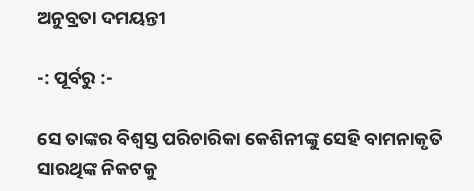ଅନୁବ୍ରତା ଦମୟନ୍ତୀ

-: ପୂର୍ବରୁ :-

ସେ ତାଙ୍କର ବିଶ୍ୱସ୍ତ ପରିଚାରିକା କେଶିନୀଙ୍କୁ ସେହି ବାମନାକୃତି ସାରଥିଙ୍କ ନିକଟକୁ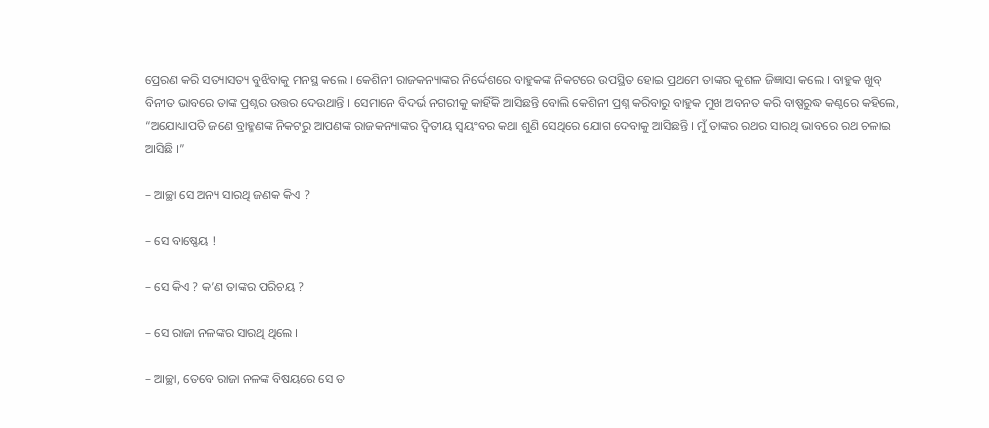ପ୍ରେରଣ କରି ସତ୍ୟାସତ୍ୟ ବୁଝିବାକୁ ମନସ୍ଥ କଲେ । କେଶିନୀ ରାଜକନ୍ୟାଙ୍କର ନିର୍ଦ୍ଦେଶରେ ବାହୁକଙ୍କ ନିକଟରେ ଉପସ୍ଥିତ ହୋଇ ପ୍ରଥମେ ତାଙ୍କର କୁଶଳ ଜିଜ୍ଞାସା କଲେ । ବାହୁକ ଖୁବ୍ ବିନୀତ ଭାବରେ ତାଙ୍କ ପ୍ରଶ୍ନର ଉତ୍ତର ଦେଉଥାନ୍ତି । ସେମାନେ ବିଦର୍ଭ ନଗରୀକୁ କାହିଁକି ଆସିଛନ୍ତି ବୋଲି କେଶିନୀ ପ୍ରଶ୍ନ କରିବାରୁ ବାହୁକ ମୁଖ ଅବନତ କରି ବାଷ୍ପରୁଦ୍ଧ କଣ୍ଠରେ କହିଲେ, “ଅଯୋଧ୍ୟାପତି ଜଣେ ବ୍ରାହ୍ମଣଙ୍କ ନିକଟରୁ ଆପଣଙ୍କ ରାଜକନ୍ୟାଙ୍କର ଦ୍ୱିତୀୟ ସ୍ୱୟଂବର କଥା ଶୁଣି ସେଥିରେ ଯୋଗ ଦେବାକୁ ଆସିଛନ୍ତି । ମୁଁ ତାଙ୍କର ରଥର ସାରଥି ଭାବରେ ରଥ ଚଳାଇ ଆସିଛି ।”

– ଆଚ୍ଛା ସେ ଅନ୍ୟ ସାରଥି ଜଣକ କିଏ ?

– ସେ ବାଷ୍ଣେୟ !

– ସେ କିଏ ? କ’ଣ ତାଙ୍କର ପରିଚୟ ?

– ସେ ରାଜା ନଳଙ୍କର ସାରଥି ଥିଲେ ।

– ଆଚ୍ଛା, ତେବେ ରାଜା ନଳଙ୍କ ବିଷୟରେ ସେ ତ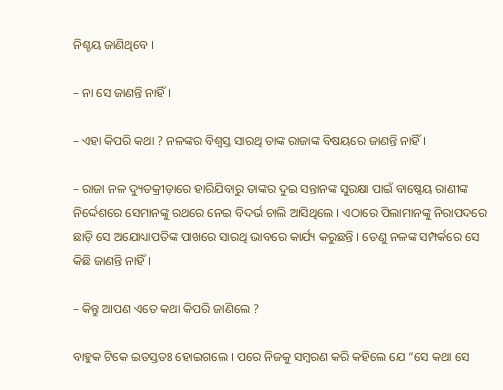ନିଶ୍ଚୟ ଜାଣିଥିବେ ।

– ନା ସେ ଜାଣନ୍ତି ନାହିଁ ।

– ଏହା କିପରି କଥା ? ନଳଙ୍କର ବିଶ୍ୱସ୍ତ ସାରଥି ତାଙ୍କ ରାଜାଙ୍କ ବିଷୟରେ ଜାଣନ୍ତି ନାହିଁ ।

– ରାଜା ନଳ ଦ୍ୟୁତକ୍ରୀଡ଼ାରେ ହାରିଯିବାରୁ ତାଙ୍କର ଦୁଇ ସନ୍ତାନଙ୍କ ସୁରକ୍ଷା ପାଇଁ ବାଷ୍ଣେୟ ରାଣୀଙ୍କ ନିର୍ଦ୍ଦେଶରେ ସେମାନଙ୍କୁ ରଥରେ ନେଇ ବିଦର୍ଭ ଚାଲି ଆସିଥିଲେ । ଏଠାରେ ପିଲାମାନଙ୍କୁ ନିରାପଦରେ ଛାଡ଼ି ସେ ଅଯୋଧ୍ୟାପତିଙ୍କ ପାଖରେ ସାରଥି ଭାବରେ କାର୍ଯ୍ୟ କରୁଛନ୍ତି । ତେଣୁ ନଳଙ୍କ ସମ୍ପର୍କରେ ସେ କିଛି ଜାଣନ୍ତି ନାହିଁ ।

– କିନ୍ତୁ ଆପଣ ଏତେ କଥା କିପରି ଜାଣିଲେ ?

ବାହୁକ ଟିକେ ଇତସ୍ତତଃ ହୋଇଗଲେ । ପରେ ନିଜକୁ ସମ୍ୱରଣ କରି କହିଲେ ଯେ “ସେ କଥା ସେ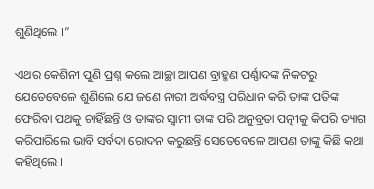ଶୁଣିଥିଲେ ।”

ଏଥର କେଶିନୀ ପୁଣି ପ୍ରଶ୍ନ କଲେ ଆଚ୍ଛା ଆପଣ ବ୍ରାହ୍ମଣ ପର୍ଣ୍ଣାଦଙ୍କ ନିକଟରୁ ଯେତେବେଳେ ଶୁଣିଲେ ଯେ ଜଣେ ନାରୀ ଅର୍ଦ୍ଧବସ୍ତ୍ର ପରିଧାନ କରି ତାଙ୍କ ପତିଙ୍କ ଫେରିବା ପଥକୁ ଚାହିଁଛନ୍ତି ଓ ତାଙ୍କର ସ୍ୱାମୀ ତାଙ୍କ ପରି ଅନୁବ୍ରତା ପତ୍ନୀକୁ କିପରି ତ୍ୟାଗ କରିପାରିଲେ ଭାବି ସର୍ବଦା ରୋଦନ କରୁଛନ୍ତି ସେତେବେଳେ ଆପଣ ତାଙ୍କୁ କିଛି କଥା କହିଥିଲେ ।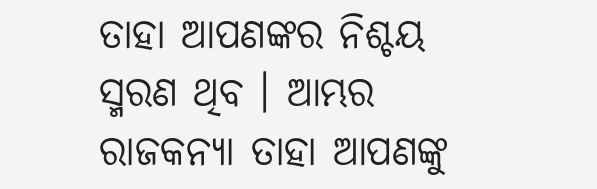ତାହା ଆପଣଙ୍କର ନିଶ୍ଚୟ ସ୍ମରଣ ଥିବ । ଆମ୍ଭର ରାଜକନ୍ୟା ତାହା ଆପଣଙ୍କୁ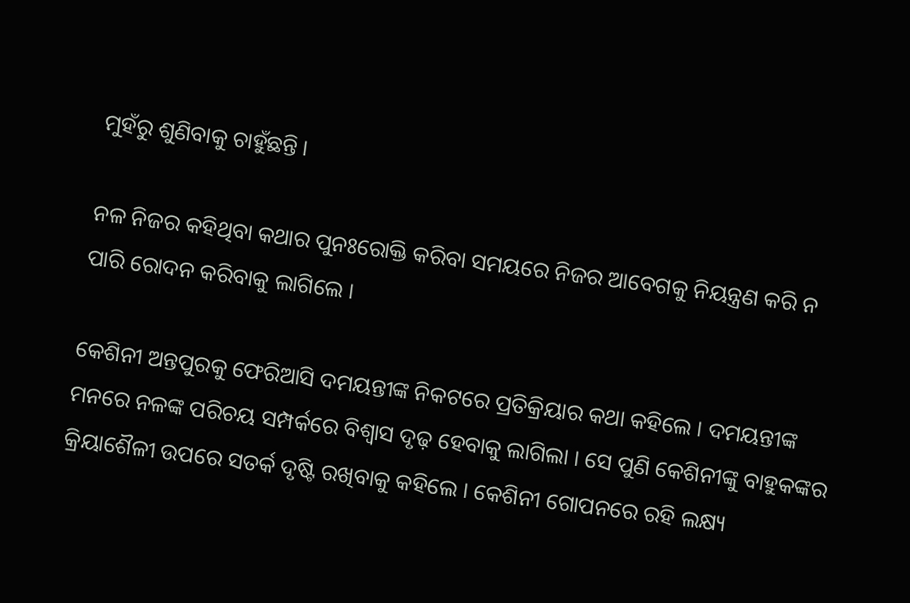ମୁହଁରୁ ଶୁଣିବାକୁ ଚାହୁଁଛନ୍ତି ।

ନଳ ନିଜର କହିଥିବା କଥାର ପୁନଃରୋକ୍ତି କରିବା ସମୟରେ ନିଜର ଆବେଗକୁ ନିୟନ୍ତ୍ରଣ କରି ନ ପାରି ରୋଦନ କରିବାକୁ ଲାଗିଲେ ।

କେଶିନୀ ଅନ୍ତପୁରକୁ ଫେରିଆସି ଦମୟନ୍ତୀଙ୍କ ନିକଟରେ ପ୍ରତିକ୍ରିୟାର କଥା କହିଲେ । ଦମୟନ୍ତୀଙ୍କ ମନରେ ନଳଙ୍କ ପରିଚୟ ସମ୍ପର୍କରେ ବିଶ୍ୱାସ ଦୃଢ଼ ହେବାକୁ ଲାଗିଲା । ସେ ପୁଣି କେଶିନୀଙ୍କୁ ବାହୁକଙ୍କର କ୍ରିୟାଶୈଳୀ ଉପରେ ସତର୍କ ଦୃଷ୍ଟି ରଖିବାକୁ କହିଲେ । କେଶିନୀ ଗୋପନରେ ରହି ଲକ୍ଷ୍ୟ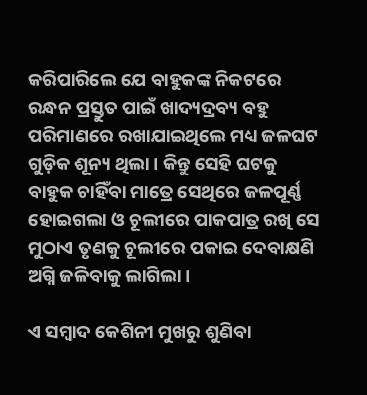କରିପାରିଲେ ଯେ ବାହୁକଙ୍କ ନିକଟରେ ରନ୍ଧନ ପ୍ରସ୍ତୁତ ପାଇଁ ଖାଦ୍ୟଦ୍ରବ୍ୟ ବହୁ ପରିମାଣରେ ରଖାଯାଇଥିଲେ ମଧ୍ୟ ଜଳଘଟ ଗୁଡ଼ିକ ଶୂନ୍ୟ ଥିଲା । କିନ୍ତୁ ସେହି ଘଟକୁ ବାହୁକ ଚାହିଁବା ମାତ୍ରେ ସେଥିରେ ଜଳପୂର୍ଣ୍ଣ ହୋଇଗଲା ଓ ଚୂଲୀରେ ପାକପାତ୍ର ରଖି ସେ ମୁଠାଏ ତୃଣକୁ ଚୂଲୀରେ ପକାଇ ଦେବାକ୍ଷଣି ଅଗ୍ନି ଜଳିବାକୁ ଲାଗିଲା ।

ଏ ସମ୍ୱାଦ କେଶିନୀ ମୁଖରୁ ଶୁଣିବା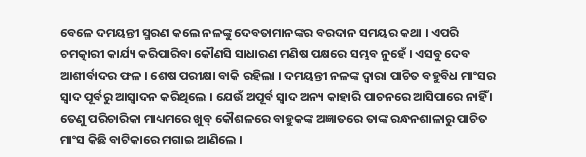ବେଳେ ଦମୟନ୍ତୀ ସ୍ମରଣ କଲେ ନଳଙ୍କୁ ଦେବତାମାନଙ୍କର ବରଦାନ ସମୟର କଥା । ଏପରି ଚମତ୍କାରୀ କାର୍ଯ୍ୟ କରିପାରିବା କୌଣସି ସାଧାରଣ ମଣିଷ ପକ୍ଷରେ ସମ୍ଭବ ନୁହେଁ । ଏସବୁ ଦେବ ଆଶୀର୍ବାଦର ଫଳ । ଶେଷ ପରୀକ୍ଷା ବାକି ରହିଲା । ଦମୟନ୍ତୀ ନଳଙ୍କ ଦ୍ୱାରା ପାଚିତ ବହୁବିଧ ମାଂସର ସ୍ୱାଦ ପୂର୍ବରୁ ଆସ୍ୱାଦନ କରିଥିଲେ । ଯେଉଁ ଅପୂର୍ବ ସ୍ୱାଦ ଅନ୍ୟ କାହାରି ପାଚନରେ ଆସିପାରେ ନାହିଁ । ତେଣୁ ପରିଚାରିକା ମାଧ୍ୟମରେ ଖୁବ୍ କୌଶଳରେ ବାହୁକଙ୍କ ଅଜ୍ଞାତରେ ତାଙ୍କ ରନ୍ଧନଶାଳାରୁ ପାଚିତ ମାଂସ କିଛି ବାଟିକାରେ ମଗାଇ ଆଣିଲେ ।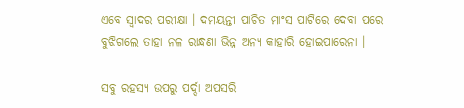ଏବେ ସ୍ୱାଦର ପରୀକ୍ଷା । ଦମୟନ୍ତୀ ପାଚିତ ମାଂସ ପାଟିରେ ଦେବା ପରେ ବୁଝିଗଲେ ତାହା ନଳ ରାନ୍ଧଣା ଭିନ୍ନ ଅନ୍ୟ କାହାରି ହୋଇପାରେନା ।

ସବୁ ରହସ୍ୟ ଉପରୁ ପର୍ଦ୍ଦା ଅପସରି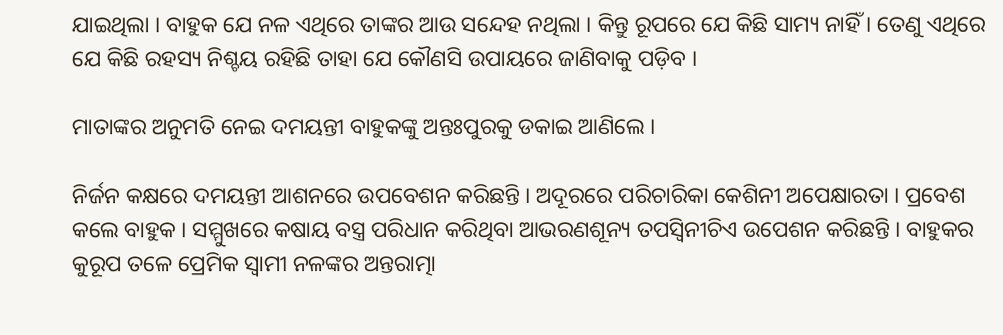ଯାଇଥିଲା । ବାହୁକ ଯେ ନଳ ଏଥିରେ ତାଙ୍କର ଆଉ ସନ୍ଦେହ ନଥିଲା । କିନ୍ତୁ ରୂପରେ ଯେ କିଛି ସାମ୍ୟ ନାହିଁ । ତେଣୁ ଏଥିରେ ଯେ କିଛି ରହସ୍ୟ ନିଶ୍ଚୟ ରହିଛି ତାହା ଯେ କୌଣସି ଉପାୟରେ ଜାଣିବାକୁ ପଡ଼ିବ ।

ମାତାଙ୍କର ଅନୁମତି ନେଇ ଦମୟନ୍ତୀ ବାହୁକଙ୍କୁ ଅନ୍ତଃପୁରକୁ ଡକାଇ ଆଣିଲେ ।

ନିର୍ଜନ କକ୍ଷରେ ଦମୟନ୍ତୀ ଆଶନରେ ଉପବେଶନ କରିଛନ୍ତି । ଅଦୂରରେ ପରିଚାରିକା କେଶିନୀ ଅପେକ୍ଷାରତା । ପ୍ରବେଶ କଲେ ବାହୁକ । ସମ୍ମୁଖରେ କଷାୟ ବସ୍ତ୍ର ପରିଧାନ କରିଥିବା ଆଭରଣଶୂନ୍ୟ ତପସ୍ୱିନୀଚିଏ ଉପେଶନ କରିଛନ୍ତି । ବାହୁକର କୁରୂପ ତଳେ ପ୍ରେମିକ ସ୍ୱାମୀ ନଳଙ୍କର ଅନ୍ତରାତ୍ମା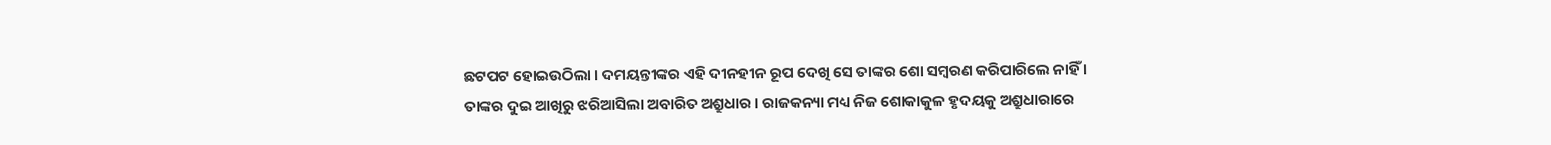ଛଟପଟ ହୋଇଉଠିଲା । ଦମୟନ୍ତୀଙ୍କର ଏହି ଦୀନହୀନ ରୂପ ଦେଖି ସେ ତାଙ୍କର ଶୋ ସମ୍ୱରଣ କରିପାରିଲେ ନାହିଁ । ତାଙ୍କର ଦୁଇ ଆଖିରୁ ଝରିଆସିଲା ଅବାରିତ ଅଶ୍ରୁଧାର । ରାଜକନ୍ୟା ମଧ୍ୟ ନିଜ ଶୋକାକୁଳ ହୃଦୟକୁ ଅଶ୍ରୁଧାରାରେ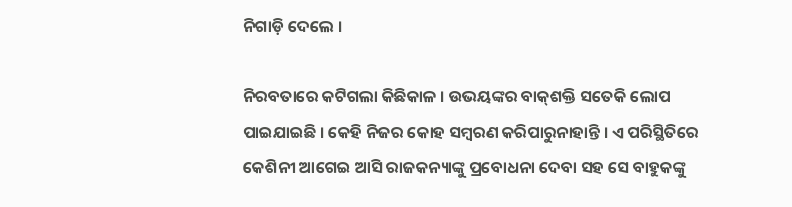ନିଗାଡ଼ି ଦେଲେ ।

ନିରବତାରେ କଟିଗଲା କିଛିକାଳ । ଉଭୟଙ୍କର ବାକ୍‌ଶକ୍ତି ସତେକି ଲୋପ ପାଇଯାଇଛି । କେହି ନିଜର କୋହ ସମ୍ୱରଣ କରିପାରୁନାହାନ୍ତି । ଏ ପରିସ୍ଥିତିରେ କେଶିନୀ ଆଗେଇ ଆସି ରାଜକନ୍ୟାଙ୍କୁ ପ୍ରବୋଧନା ଦେବା ସହ ସେ ବାହୁକଙ୍କୁ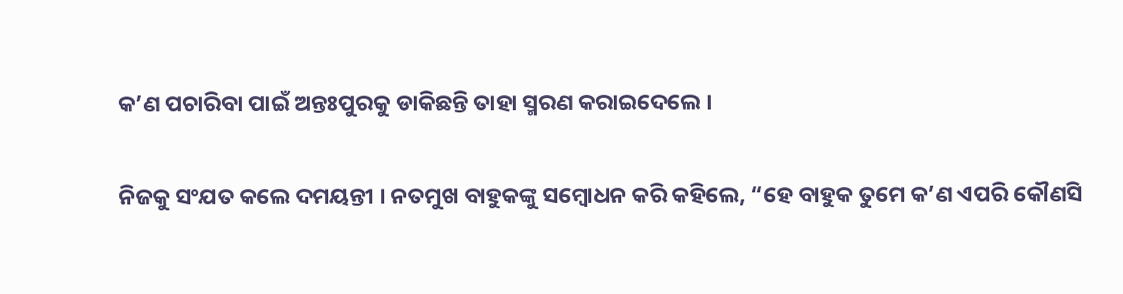କ’ଣ ପଚାରିବା ପାଇଁ ଅନ୍ତଃପୁରକୁ ଡାକିଛନ୍ତି ତାହା ସ୍ମରଣ କରାଇଦେଲେ ।

ନିଜକୁ ସଂଯତ କଲେ ଦମୟନ୍ତୀ । ନତମୁଖ ବାହୁକଙ୍କୁ ସମ୍ୱୋଧନ କରି କହିଲେ, “ହେ ବାହୁକ ତୁମେ କ’ଣ ଏପରି କୌଣସି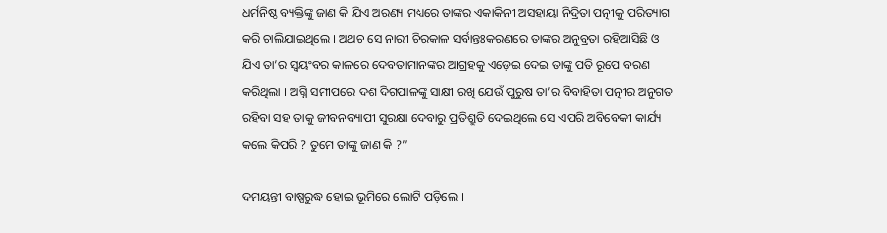ଧର୍ମନିଷ୍ଠ ବ୍ୟକ୍ତିଙ୍କୁ ଜାଣ କି ଯିଏ ଅରଣ୍ୟ ମଧ୍ୟରେ ତାଙ୍କର ଏକାକିନୀ ଅସହାୟା ନିଦ୍ରିତା ପତ୍ନୀକୁ ପରିତ୍ୟାଗ କରି ଚାଲିଯାଇଥିଲେ । ଅଥଚ ସେ ନାରୀ ଚିରକାଳ ସର୍ବାନ୍ତଃକରଣରେ ତାଙ୍କର ଅନୁବ୍ରତା ରହିଆସିଛି ଓ ଯିଏ ତା’ର ସ୍ୱୟଂବର କାଳରେ ଦେବତାମାନଙ୍କର ଆଗ୍ରହକୁ ଏଡ଼େଇ ଦେଇ ତାଙ୍କୁ ପତି ରୂପେ ବରଣ କରିଥିଲା । ଅଗ୍ନି ସମୀପରେ ଦଶ ଦିଗପାଳଙ୍କୁ ସାକ୍ଷୀ ରଖି ଯେଉଁ ପୁରୁଷ ତା’ର ବିବାହିତା ପତ୍ନୀର ଅନୁଗତ ରହିବା ସହ ତାକୁ ଜୀବନବ୍ୟାପୀ ସୁରକ୍ଷା ଦେବାରୁ ପ୍ରତିଶ୍ରୁତି ଦେଇଥିଲେ ସେ ଏପରି ଅବିବେକୀ କାର୍ଯ୍ୟ କଲେ କିପରି ? ତୁମେ ତାଙ୍କୁ ଜାଣ କି ?”

ଦମୟନ୍ତୀ ବାଷ୍ପରୁଦ୍ଧ ହୋଇ ଭୂମିରେ ଲୋଟି ପଡ଼ିଲେ ।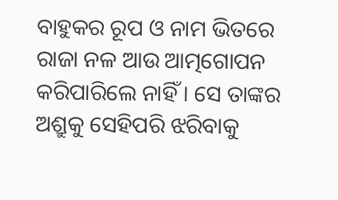ବାହୁକର ରୂପ ଓ ନାମ ଭିତରେ ରାଜା ନଳ ଆଉ ଆତ୍ମଗୋପନ କରିପାରିଲେ ନାହିଁ । ସେ ତାଙ୍କର ଅଶ୍ରୁକୁ ସେହିପରି ଝରିବାକୁ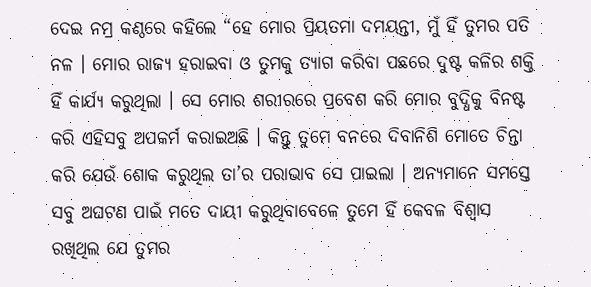ଦେଇ ନମ୍ର କଣ୍ଠରେ କହିଲେ “ହେ ମୋର ପ୍ରିୟତମା ଦମୟନ୍ତୀ, ମୁଁ ହିଁ ତୁମର ପତି ନଳ । ମୋର ରାଜ୍ୟ ହରାଇବା ଓ ତୁମକୁ ତ୍ୟାଗ କରିବା ପଛରେ ଦୁଷ୍ଟ କଳିର ଶକ୍ତି ହିଁ କାର୍ଯ୍ୟ କରୁଥିଲା । ସେ ମୋର ଶରୀରରେ ପ୍ରବେଶ କରି ମୋର ବୁଦ୍ଧିକୁ ବିନଷ୍ଟ କରି ଏହିସବୁ ଅପକର୍ମ କରାଇଅଛି । କିନ୍ତୁ ତୁମେ ବନରେ ଦିବାନିଶି ମୋତେ ଚିନ୍ତା କରି ଯେଉଁ ଶୋକ କରୁଥିଲ ତା’ର ପରାଭାବ ସେ ପାଇଲା । ଅନ୍ୟମାନେ ସମସ୍ତେ ସବୁ ଅଘଟଣ ପାଇଁ ମତେ ଦାୟୀ କରୁଥିବାବେଳେ ତୁମେ ହିଁ କେବଳ ବିଶ୍ୱାସ ରଖିଥିଲ ଯେ ତୁମର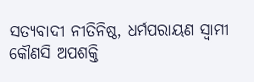ସତ୍ୟବାଦୀ ନୀତିନିଷ୍ଠ, ଧର୍ମପରାୟଣ ସ୍ୱାମୀ କୌଣସି ଅପଶକ୍ତି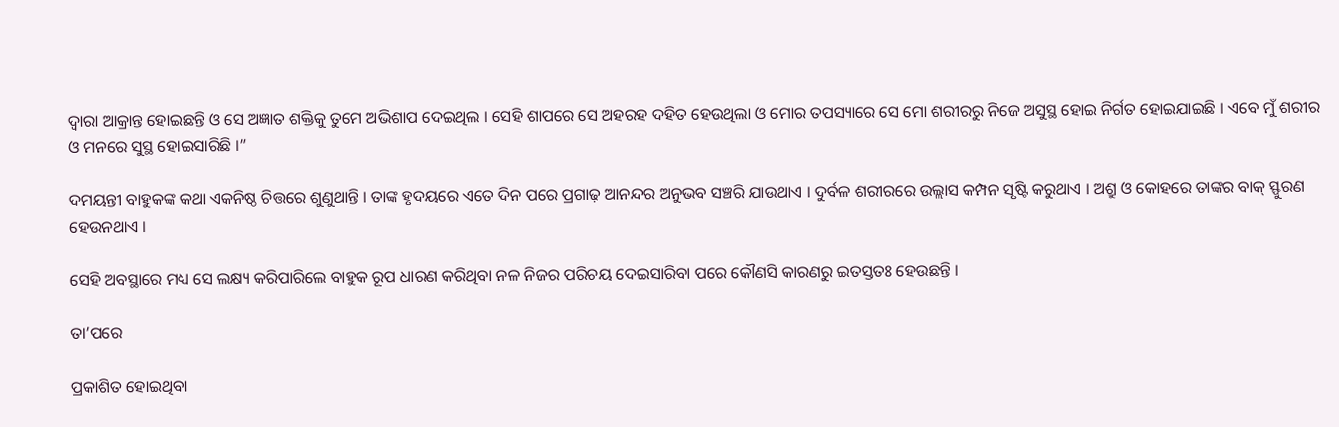ଦ୍ୱାରା ଆକ୍ରାନ୍ତ ହୋଇଛନ୍ତି ଓ ସେ ଅଜ୍ଞାତ ଶକ୍ତିକୁ ତୁମେ ଅଭିଶାପ ଦେଇଥିଲ । ସେହି ଶାପରେ ସେ ଅହରହ ଦହିତ ହେଉଥିଲା ଓ ମୋର ତପସ୍ୟାରେ ସେ ମୋ ଶରୀରରୁ ନିଜେ ଅସୁସ୍ଥ ହୋଇ ନିର୍ଗତ ହୋଇଯାଇଛି । ଏବେ ମୁଁ ଶରୀର ଓ ମନରେ ସୁସ୍ଥ ହୋଇସାରିଛି ।”

ଦମୟନ୍ତୀ ବାହୁକଙ୍କ କଥା ଏକନିଷ୍ଠ ଚିତ୍ତରେ ଶୁଣୁଥାନ୍ତି । ତାଙ୍କ ହୃଦୟରେ ଏତେ ଦିନ ପରେ ପ୍ରଗାଢ଼ ଆନନ୍ଦର ଅନୁଭବ ସଞ୍ଚରି ଯାଉଥାଏ । ଦୁର୍ବଳ ଶରୀରରେ ଉଲ୍ଲାସ କମ୍ପନ ସୃଷ୍ଟି କରୁଥାଏ । ଅଶ୍ରୁ ଓ କୋହରେ ତାଙ୍କର ବାକ୍ ସ୍ଫୁରଣ ହେଉନଥାଏ ।

ସେହି ଅବସ୍ଥାରେ ମଧ୍ୟ ସେ ଲକ୍ଷ୍ୟ କରିପାରିଲେ ବାହୁକ ରୂପ ଧାରଣ କରିଥିବା ନଳ ନିଜର ପରିଚୟ ଦେଇସାରିବା ପରେ କୌଣସି କାରଣରୁ ଇତସ୍ତତଃ ହେଉଛନ୍ତି ।

ତା’ପରେ

ପ୍ରକାଶିତ ହୋଇଥିବା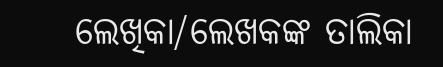ଲେଖିକା/ଲେଖକଙ୍କ ତାଲିକା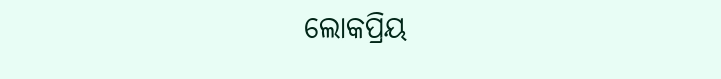ଲୋକପ୍ରିୟ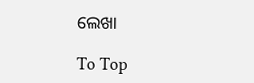ଲେଖା

To Top